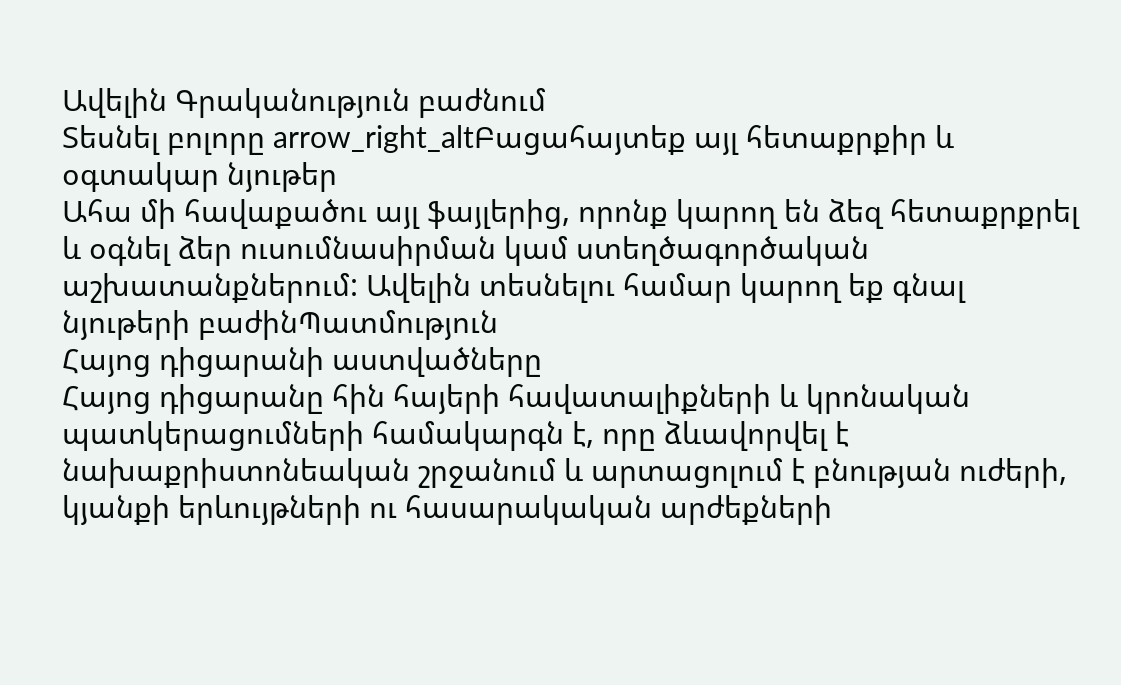Ավելին Գրականություն բաժնում
Տեսնել բոլորը arrow_right_altԲացահայտեք այլ հետաքրքիր և օգտակար նյութեր
Ահա մի հավաքածու այլ ֆայլերից, որոնք կարող են ձեզ հետաքրքրել և օգնել ձեր ուսումնասիրման կամ ստեղծագործական աշխատանքներում: Ավելին տեսնելու համար կարող եք գնալ նյութերի բաժինՊատմություն
Հայոց դիցարանի աստվածները
Հայոց դիցարանը հին հայերի հավատալիքների և կրոնական պատկերացումների համակարգն է, որը ձևավորվել է նախաքրիստոնեական շրջանում և արտացոլում է բնության ուժերի, կյանքի երևույթների ու հասարակական արժեքների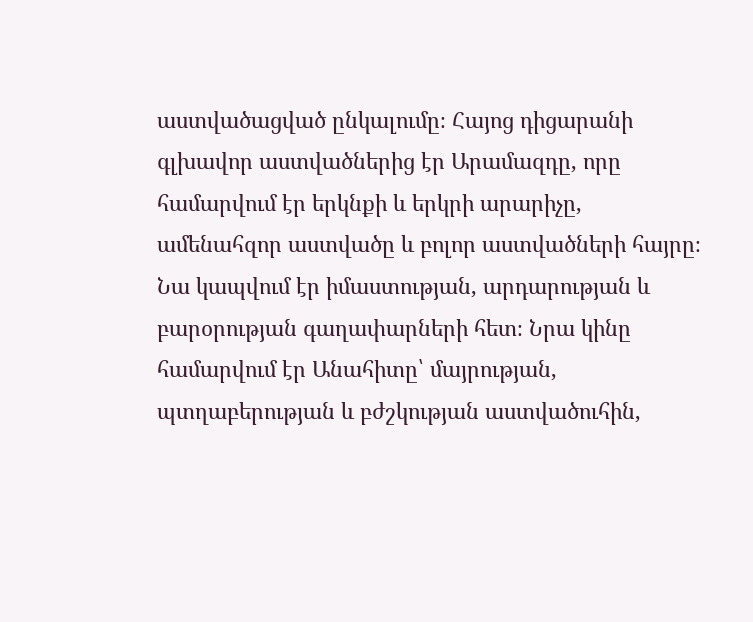աստվածացված ընկալումը։ Հայոց դիցարանի գլխավոր աստվածներից էր Արամազդը, որը համարվում էր երկնքի և երկրի արարիչը, ամենահզոր աստվածը և բոլոր աստվածների հայրը։ Նա կապվում էր իմաստության, արդարության և բարօրության գաղափարների հետ։ Նրա կինը համարվում էր Անահիտը՝ մայրության, պտղաբերության և բժշկության աստվածուհին,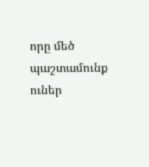որը մեծ պաշտամունք ուներ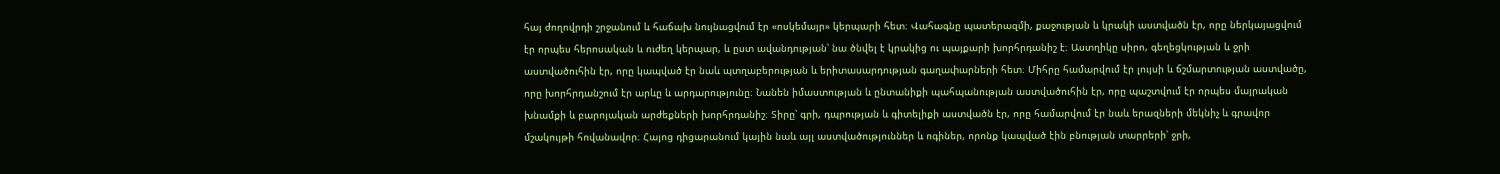հայ ժողովրդի շրջանում և հաճախ նույնացվում էր «ոսկեմայր» կերպարի հետ։ Վահագնը պատերազմի, քաջության և կրակի աստվածն էր, որը ներկայացվում էր որպես հերոսական և ուժեղ կերպար, և ըստ ավանդության՝ նա ծնվել է կրակից ու պայքարի խորհրդանիշ է։ Աստղիկը սիրո, գեղեցկության և ջրի աստվածուհին էր, որը կապված էր նաև պտղաբերության և երիտասարդության գաղափարների հետ։ Միհրը համարվում էր լույսի և ճշմարտության աստվածը, որը խորհրդանշում էր արևը և արդարությունը։ Նանեն իմաստության և ընտանիքի պահպանության աստվածուհին էր, որը պաշտվում էր որպես մայրական խնամքի և բարոյական արժեքների խորհրդանիշ։ Տիրը՝ գրի, դպրության և գիտելիքի աստվածն էր, որը համարվում էր նաև երազների մեկնիչ և գրավոր մշակույթի հովանավոր։ Հայոց դիցարանում կային նաև այլ աստվածություններ և ոգիներ, որոնք կապված էին բնության տարրերի՝ ջրի,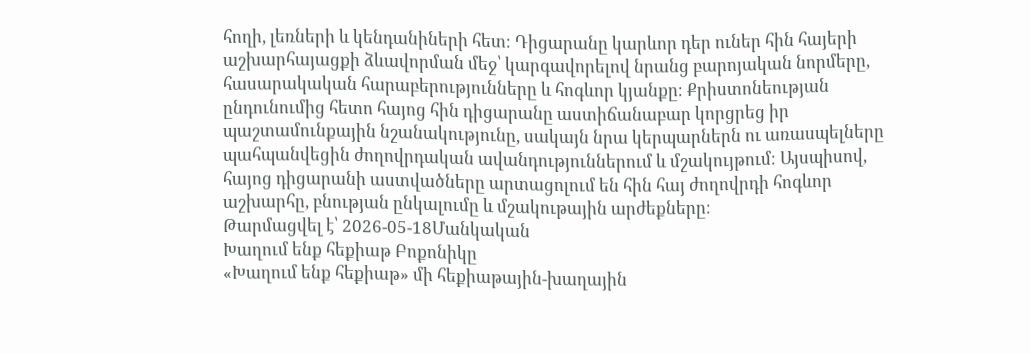հողի, լեռների և կենդանիների հետ։ Դիցարանը կարևոր դեր ուներ հին հայերի աշխարհայացքի ձևավորման մեջ՝ կարգավորելով նրանց բարոյական նորմերը, հասարակական հարաբերությունները և հոգևոր կյանքը։ Քրիստոնեության ընդունումից հետո հայոց հին դիցարանը աստիճանաբար կորցրեց իր պաշտամունքային նշանակությունը, սակայն նրա կերպարներն ու առասպելները պահպանվեցին ժողովրդական ավանդություններում և մշակույթում։ Այսպիսով, հայոց դիցարանի աստվածները արտացոլում են հին հայ ժողովրդի հոգևոր աշխարհը, բնության ընկալումը և մշակութային արժեքները։
Թարմացվել է՝ 2026-05-18Մանկական
Խաղում ենք հեքիաթ Բոքոնիկը
«Խաղում ենք հեքիաթ» մի հեքիաթային-խաղային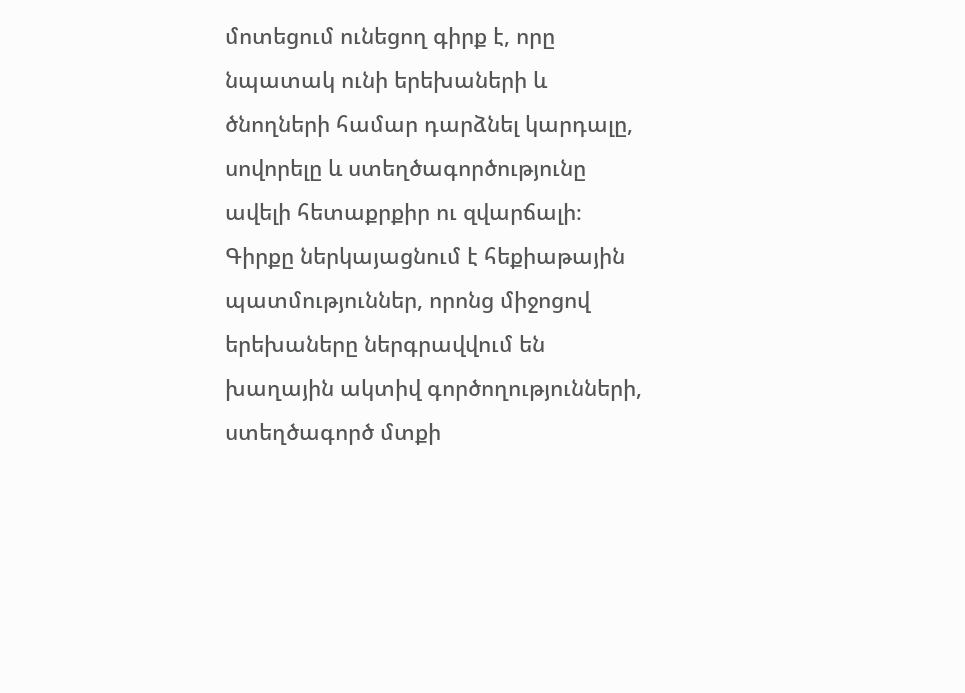մոտեցում ունեցող գիրք է, որը նպատակ ունի երեխաների և ծնողների համար դարձնել կարդալը, սովորելը և ստեղծագործությունը ավելի հետաքրքիր ու զվարճալի։ Գիրքը ներկայացնում է հեքիաթային պատմություններ, որոնց միջոցով երեխաները ներգրավվում են խաղային ակտիվ գործողությունների, ստեղծագործ մտքի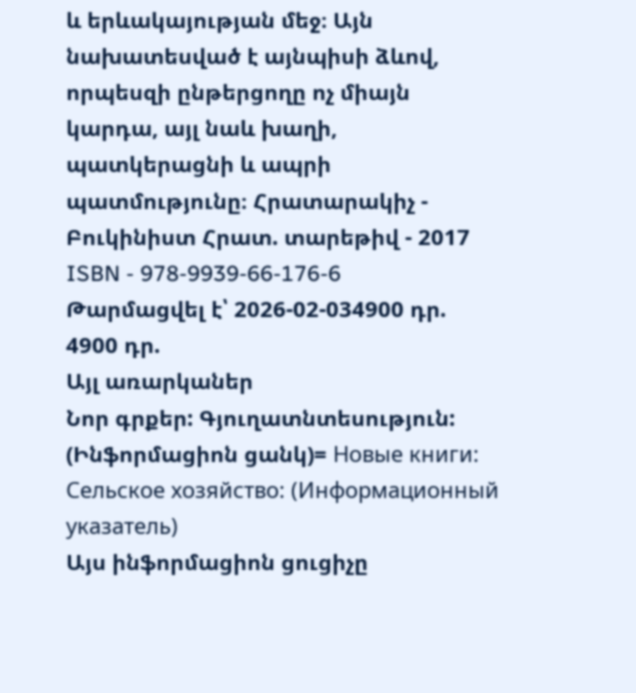և երևակայության մեջ։ Այն նախատեսված է այնպիսի ձևով, որպեսզի ընթերցողը ոչ միայն կարդա, այլ նաև խաղի, պատկերացնի և ապրի պատմությունը։ Հրատարակիչ - Բուկինիստ Հրատ. տարեթիվ - 2017 ISBN - 978-9939-66-176-6
Թարմացվել է՝ 2026-02-034900 դր.
4900 դր.
Այլ առարկաներ
Նոր գրքեր: Գյուղատնտեսություն: (Ինֆորմացիոն ցանկ)= Новые книги: Сельское хозяйство: (Информационный указатель)
Այս ինֆորմացիոն ցուցիչը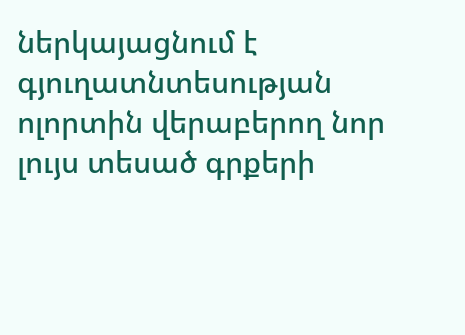ներկայացնում է գյուղատնտեսության ոլորտին վերաբերող նոր լույս տեսած գրքերի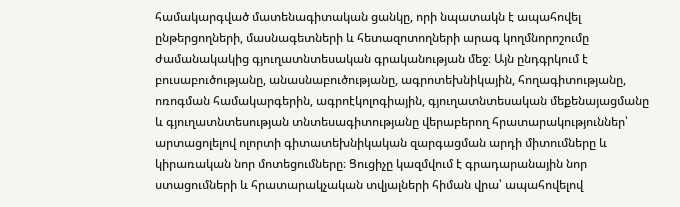համակարգված մատենագիտական ցանկը, որի նպատակն է ապահովել ընթերցողների, մասնագետների և հետազոտողների արագ կողմնորոշումը ժամանակակից գյուղատնտեսական գրականության մեջ։ Այն ընդգրկում է բուսաբուծությանը, անասնաբուծությանը, ագրոտեխնիկային, հողագիտությանը, ոռոգման համակարգերին, ագրոէկոլոգիային, գյուղատնտեսական մեքենայացմանը և գյուղատնտեսության տնտեսագիտությանը վերաբերող հրատարակություններ՝ արտացոլելով ոլորտի գիտատեխնիկական զարգացման արդի միտումները և կիրառական նոր մոտեցումները։ Ցուցիչը կազմվում է գրադարանային նոր ստացումների և հրատարակչական տվյալների հիման վրա՝ ապահովելով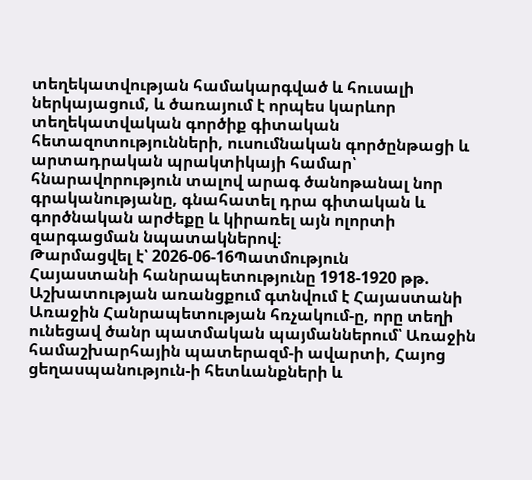տեղեկատվության համակարգված և հուսալի ներկայացում, և ծառայում է որպես կարևոր տեղեկատվական գործիք գիտական հետազոտությունների, ուսումնական գործընթացի և արտադրական պրակտիկայի համար՝ հնարավորություն տալով արագ ծանոթանալ նոր գրականությանը, գնահատել դրա գիտական և գործնական արժեքը և կիրառել այն ոլորտի զարգացման նպատակներով։
Թարմացվել է՝ 2026-06-16Պատմություն
Հայաստանի հանրապետությունը 1918-1920 թթ.
Աշխատության առանցքում գտնվում է Հայաստանի Առաջին Հանրապետության հռչակում-ը, որը տեղի ունեցավ ծանր պատմական պայմաններում՝ Առաջին համաշխարհային պատերազմ-ի ավարտի, Հայոց ցեղասպանություն-ի հետևանքների և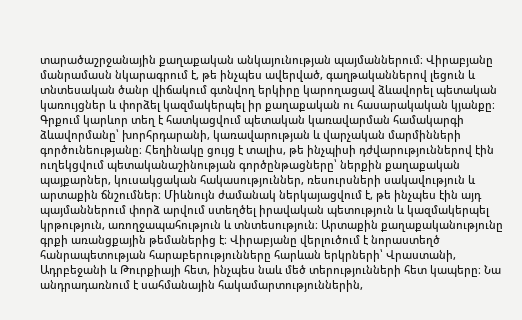տարածաշրջանային քաղաքական անկայունության պայմաններում։ Վիրաբյանը մանրամասն նկարագրում է, թե ինչպես ավերված, գաղթականներով լեցուն և տնտեսական ծանր վիճակում գտնվող երկիրը կարողացավ ձևավորել պետական կառույցներ և փորձել կազմակերպել իր քաղաքական ու հասարակական կյանքը։ Գրքում կարևոր տեղ է հատկացվում պետական կառավարման համակարգի ձևավորմանը՝ խորհրդարանի, կառավարության և վարչական մարմինների գործունեությանը։ Հեղինակը ցույց է տալիս, թե ինչպիսի դժվարություններով էին ուղեկցվում պետականաշինության գործընթացները՝ ներքին քաղաքական պայքարներ, կուսակցական հակասություններ, ռեսուրսների սակավություն և արտաքին ճնշումներ։ Միևնույն ժամանակ ներկայացվում է, թե ինչպես էին այդ պայմաններում փորձ արվում ստեղծել իրավական պետություն և կազմակերպել կրթություն, առողջապահություն և տնտեսություն։ Արտաքին քաղաքականությունը գրքի առանցքային թեմաներից է։ Վիրաբյանը վերլուծում է նորաստեղծ հանրապետության հարաբերությունները հարևան երկրների՝ Վրաստանի, Ադրբեջանի և Թուրքիայի հետ, ինչպես նաև մեծ տերությունների հետ կապերը։ Նա անդրադառնում է սահմանային հակամարտություններին,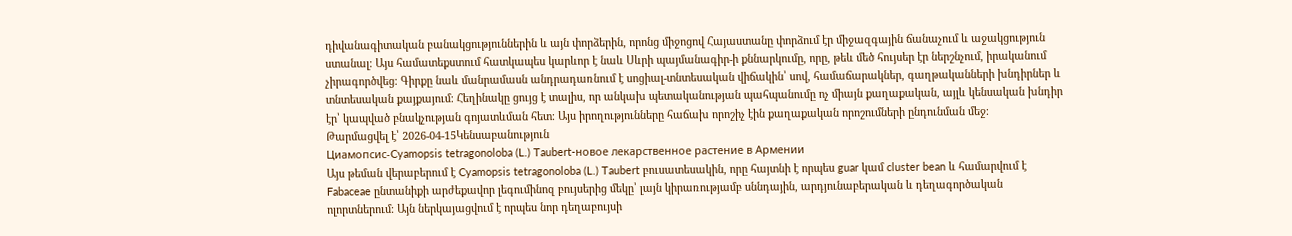դիվանագիտական բանակցություններին և այն փորձերին, որոնց միջոցով Հայաստանը փորձում էր միջազգային ճանաչում և աջակցություն ստանալ։ Այս համատեքստում հատկապես կարևոր է նաև Սևրի պայմանագիր-ի քննարկումը, որը, թեև մեծ հույսեր էր ներշնչում, իրականում չիրագործվեց։ Գիրքը նաև մանրամասն անդրադառնում է սոցիալ-տնտեսական վիճակին՝ սով, համաճարակներ, գաղթականների խնդիրներ և տնտեսական քայքայում։ Հեղինակը ցույց է տալիս, որ անկախ պետականության պահպանումը ոչ միայն քաղաքական, այլև կենսական խնդիր էր՝ կապված բնակչության գոյատևման հետ։ Այս իրողությունները հաճախ որոշիչ էին քաղաքական որոշումների ընդունման մեջ։
Թարմացվել է՝ 2026-04-15Կենսաբանություն
Циамопсис-Cyamopsis tetragonoloba (L.) Taubert-новое лекарственное растение в Армении
Այս թեման վերաբերում է Cyamopsis tetragonoloba (L.) Taubert բուսատեսակին, որը հայտնի է որպես guar կամ cluster bean և համարվում է Fabaceae ընտանիքի արժեքավոր լեգումինոզ բույսերից մեկը՝ լայն կիրառությամբ սննդային, արդյունաբերական և դեղագործական ոլորտներում։ Այն ներկայացվում է որպես նոր դեղաբույսի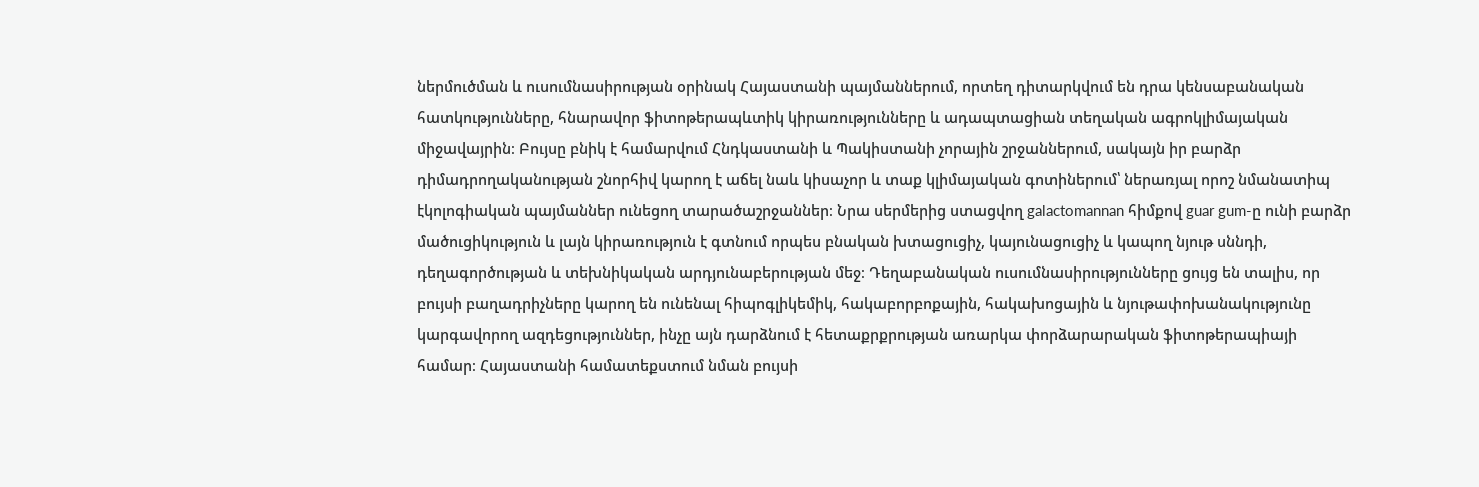ներմուծման և ուսումնասիրության օրինակ Հայաստանի պայմաններում, որտեղ դիտարկվում են դրա կենսաբանական հատկությունները, հնարավոր ֆիտոթերապևտիկ կիրառությունները և ադապտացիան տեղական ագրոկլիմայական միջավայրին։ Բույսը բնիկ է համարվում Հնդկաստանի և Պակիստանի չորային շրջաններում, սակայն իր բարձր դիմադրողականության շնորհիվ կարող է աճել նաև կիսաչոր և տաք կլիմայական գոտիներում՝ ներառյալ որոշ նմանատիպ էկոլոգիական պայմաններ ունեցող տարածաշրջաններ։ Նրա սերմերից ստացվող galactomannan հիմքով guar gum-ը ունի բարձր մածուցիկություն և լայն կիրառություն է գտնում որպես բնական խտացուցիչ, կայունացուցիչ և կապող նյութ սննդի, դեղագործության և տեխնիկական արդյունաբերության մեջ։ Դեղաբանական ուսումնասիրությունները ցույց են տալիս, որ բույսի բաղադրիչները կարող են ունենալ հիպոգլիկեմիկ, հակաբորբոքային, հակախոցային և նյութափոխանակությունը կարգավորող ազդեցություններ, ինչը այն դարձնում է հետաքրքրության առարկա փորձարարական ֆիտոթերապիայի համար։ Հայաստանի համատեքստում նման բույսի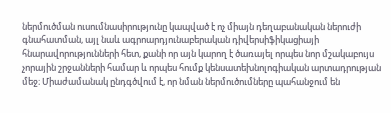ներմուծման ուսումնասիրությունը կապված է ոչ միայն դեղաբանական ներուժի գնահատման, այլ նաև ագրոարդյունաբերական դիվերսիֆիկացիայի հնարավորությունների հետ, քանի որ այն կարող է ծառայել որպես նոր մշակաբույս չորային շրջանների համար և որպես հումք կենսատեխնոլոգիական արտադրության մեջ։ Միաժամանակ ընդգծվում է, որ նման ներմուծումները պահանջում են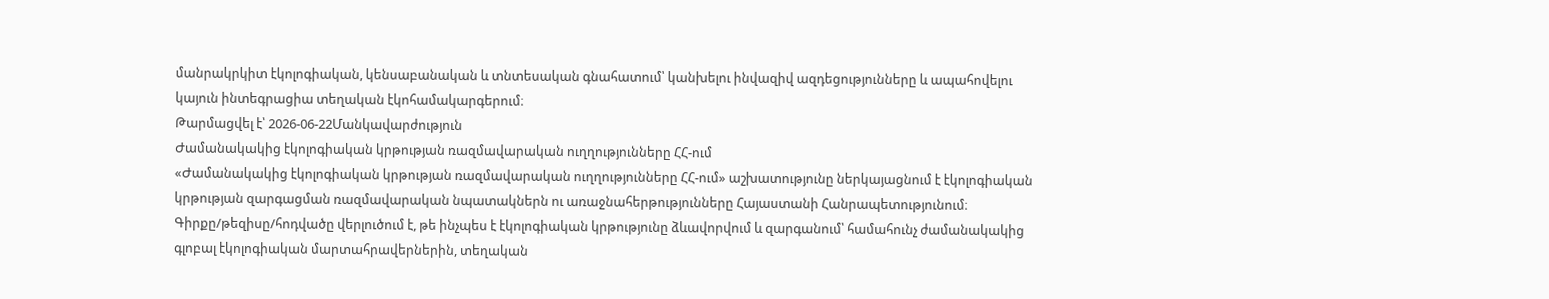մանրակրկիտ էկոլոգիական, կենսաբանական և տնտեսական գնահատում՝ կանխելու ինվազիվ ազդեցությունները և ապահովելու կայուն ինտեգրացիա տեղական էկոհամակարգերում։
Թարմացվել է՝ 2026-06-22Մանկավարժություն
Ժամանակակից էկոլոգիական կրթության ռազմավարական ուղղությունները ՀՀ-ում
«Ժամանակակից էկոլոգիական կրթության ռազմավարական ուղղությունները ՀՀ-ում» աշխատությունը ներկայացնում է էկոլոգիական կրթության զարգացման ռազմավարական նպատակներն ու առաջնահերթությունները Հայաստանի Հանրապետությունում։ Գիրքը/թեզիսը/հոդվածը վերլուծում է, թե ինչպես է էկոլոգիական կրթությունը ձևավորվում և զարգանում՝ համահունչ ժամանակակից գլոբալ էկոլոգիական մարտահրավերներին, տեղական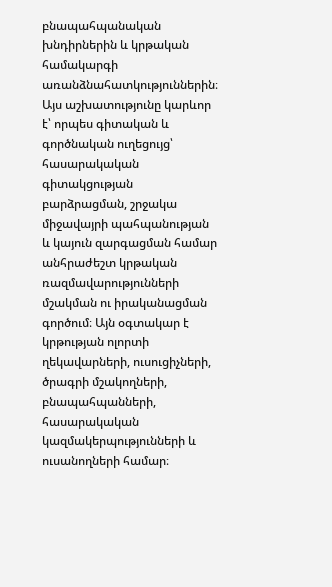բնապահպանական խնդիրներին և կրթական համակարգի առանձնահատկություններին։ Այս աշխատությունը կարևոր է՝ որպես գիտական և գործնական ուղեցույց՝ հասարակական գիտակցության բարձրացման, շրջակա միջավայրի պահպանության և կայուն զարգացման համար անհրաժեշտ կրթական ռազմավարությունների մշակման ու իրականացման գործում։ Այն օգտակար է կրթության ոլորտի ղեկավարների, ուսուցիչների, ծրագրի մշակողների, բնապահպանների, հասարակական կազմակերպությունների և ուսանողների համար։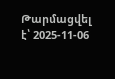Թարմացվել է՝ 2025-11-06